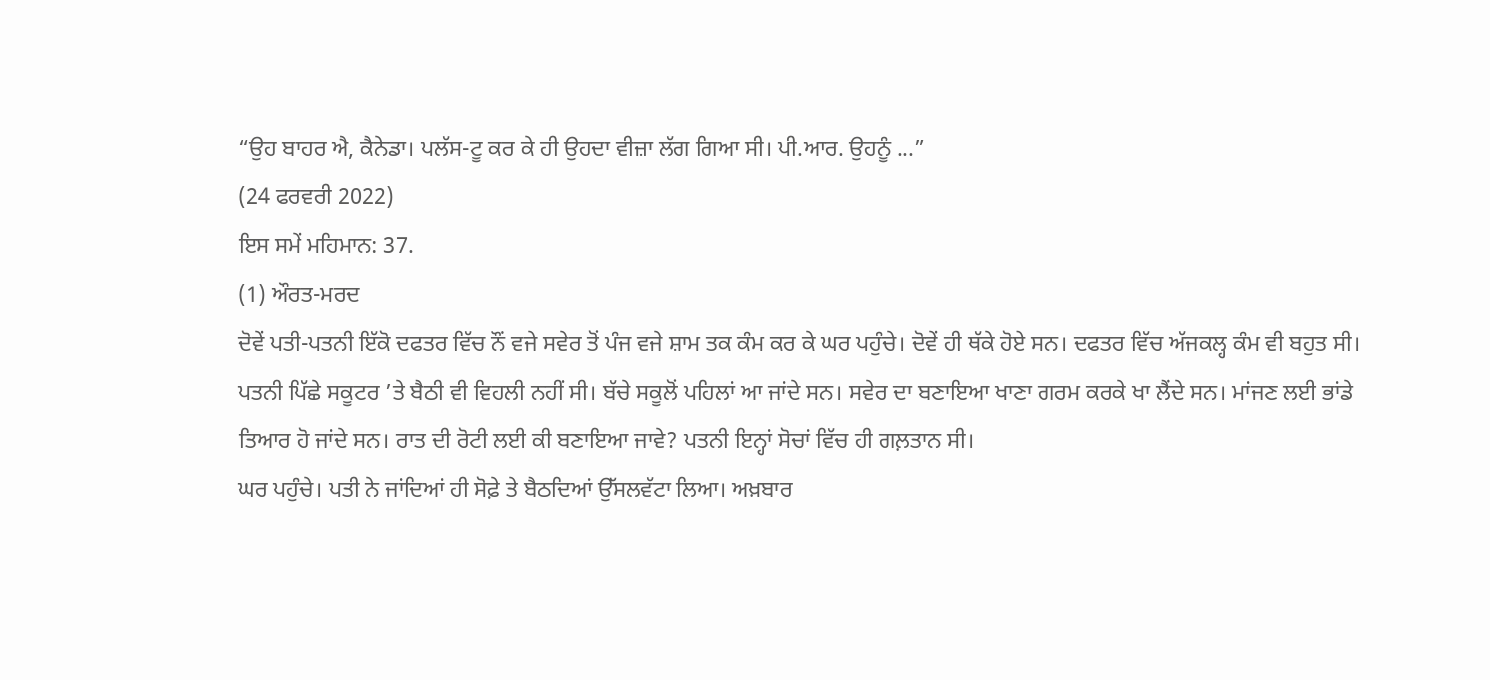“ਉਹ ਬਾਹਰ ਐ, ਕੈਨੇਡਾ। ਪਲੱਸ-ਟੂ ਕਰ ਕੇ ਹੀ ਉਹਦਾ ਵੀਜ਼ਾ ਲੱਗ ਗਿਆ ਸੀ। ਪੀ.ਆਰ. ਉਹਨੂੰ ...”
(24 ਫਰਵਰੀ 2022)
ਇਸ ਸਮੇਂ ਮਹਿਮਾਨ: 37.
(1) ਔਰਤ-ਮਰਦ
ਦੋਵੇਂ ਪਤੀ-ਪਤਨੀ ਇੱਕੋ ਦਫਤਰ ਵਿੱਚ ਨੌਂ ਵਜੇ ਸਵੇਰ ਤੋਂ ਪੰਜ ਵਜੇ ਸ਼ਾਮ ਤਕ ਕੰਮ ਕਰ ਕੇ ਘਰ ਪਹੁੰਚੇ। ਦੋਵੇਂ ਹੀ ਥੱਕੇ ਹੋਏ ਸਨ। ਦਫਤਰ ਵਿੱਚ ਅੱਜਕਲ੍ਹ ਕੰਮ ਵੀ ਬਹੁਤ ਸੀ।
ਪਤਨੀ ਪਿੱਛੇ ਸਕੂਟਰ ’ਤੇ ਬੈਠੀ ਵੀ ਵਿਹਲੀ ਨਹੀਂ ਸੀ। ਬੱਚੇ ਸਕੂਲੋਂ ਪਹਿਲਾਂ ਆ ਜਾਂਦੇ ਸਨ। ਸਵੇਰ ਦਾ ਬਣਾਇਆ ਖਾਣਾ ਗਰਮ ਕਰਕੇ ਖਾ ਲੈਂਦੇ ਸਨ। ਮਾਂਜਣ ਲਈ ਭਾਂਡੇ ਤਿਆਰ ਹੋ ਜਾਂਦੇ ਸਨ। ਰਾਤ ਦੀ ਰੋਟੀ ਲਈ ਕੀ ਬਣਾਇਆ ਜਾਵੇ? ਪਤਨੀ ਇਨ੍ਹਾਂ ਸੋਚਾਂ ਵਿੱਚ ਹੀ ਗਲ਼ਤਾਨ ਸੀ।
ਘਰ ਪਹੁੰਚੇ। ਪਤੀ ਨੇ ਜਾਂਦਿਆਂ ਹੀ ਸੋਫ਼ੇ ਤੇ ਬੈਠਦਿਆਂ ਉੱਸਲਵੱਟਾ ਲਿਆ। ਅਖ਼ਬਾਰ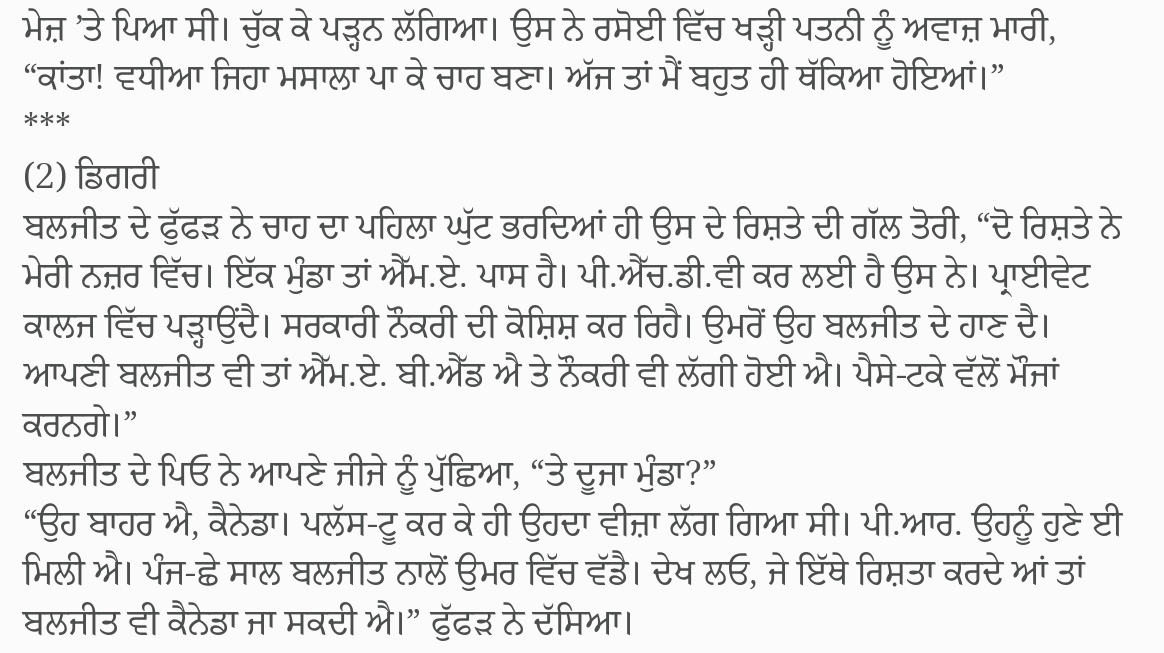ਮੇਜ਼ ’ਤੇ ਪਿਆ ਸੀ। ਚੁੱਕ ਕੇ ਪੜ੍ਹਨ ਲੱਗਿਆ। ਉਸ ਨੇ ਰਸੋਈ ਵਿੱਚ ਖੜ੍ਹੀ ਪਤਨੀ ਨੂੰ ਅਵਾਜ਼ ਮਾਰੀ, “ਕਾਂਤਾ! ਵਧੀਆ ਜਿਹਾ ਮਸਾਲਾ ਪਾ ਕੇ ਚਾਹ ਬਣਾ। ਅੱਜ ਤਾਂ ਮੈਂ ਬਹੁਤ ਹੀ ਥੱਕਿਆ ਹੋਇਆਂ।”
***
(2) ਡਿਗਰੀ
ਬਲਜੀਤ ਦੇ ਫੁੱਫੜ ਨੇ ਚਾਹ ਦਾ ਪਹਿਲਾ ਘੁੱਟ ਭਰਦਿਆਂ ਹੀ ਉਸ ਦੇ ਰਿਸ਼ਤੇ ਦੀ ਗੱਲ ਤੋਰੀ, “ਦੋ ਰਿਸ਼ਤੇ ਨੇ ਮੇਰੀ ਨਜ਼ਰ ਵਿੱਚ। ਇੱਕ ਮੁੰਡਾ ਤਾਂ ਐੱਮ.ਏ. ਪਾਸ ਹੈ। ਪੀ.ਐੱਚ.ਡੀ.ਵੀ ਕਰ ਲਈ ਹੈ ਉਸ ਨੇ। ਪ੍ਰਾਈਵੇਟ ਕਾਲਜ ਵਿੱਚ ਪੜ੍ਹਾਉਂਦੈ। ਸਰਕਾਰੀ ਨੌਕਰੀ ਦੀ ਕੋਸ਼ਿਸ਼ ਕਰ ਰਿਹੈ। ਉਮਰੋਂ ਉਹ ਬਲਜੀਤ ਦੇ ਹਾਣ ਦੈ। ਆਪਣੀ ਬਲਜੀਤ ਵੀ ਤਾਂ ਐੱਮ.ਏ. ਬੀ.ਐੱਡ ਐ ਤੇ ਨੌਕਰੀ ਵੀ ਲੱਗੀ ਹੋਈ ਐ। ਪੈਸੇ-ਟਕੇ ਵੱਲੋਂ ਮੌਜਾਂ ਕਰਨਗੇ।”
ਬਲਜੀਤ ਦੇ ਪਿਓ ਨੇ ਆਪਣੇ ਜੀਜੇ ਨੂੰ ਪੁੱਛਿਆ, “ਤੇ ਦੂਜਾ ਮੁੰਡਾ?”
“ਉਹ ਬਾਹਰ ਐ, ਕੈਨੇਡਾ। ਪਲੱਸ-ਟੂ ਕਰ ਕੇ ਹੀ ਉਹਦਾ ਵੀਜ਼ਾ ਲੱਗ ਗਿਆ ਸੀ। ਪੀ.ਆਰ. ਉਹਨੂੰ ਹੁਣੇ ਈ ਮਿਲੀ ਐ। ਪੰਜ-ਛੇ ਸਾਲ ਬਲਜੀਤ ਨਾਲੋਂ ਉਮਰ ਵਿੱਚ ਵੱਡੈ। ਦੇਖ ਲਓ, ਜੇ ਇੱਥੇ ਰਿਸ਼ਤਾ ਕਰਦੇ ਆਂ ਤਾਂ ਬਲਜੀਤ ਵੀ ਕੈਨੇਡਾ ਜਾ ਸਕਦੀ ਐ।” ਫੁੱਫੜ ਨੇ ਦੱਸਿਆ।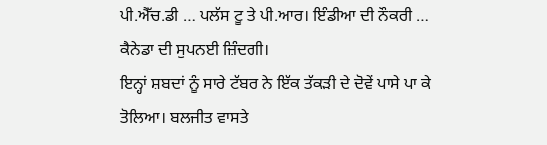ਪੀ.ਐੱਚ.ਡੀ … ਪਲੱਸ ਟੂ ਤੇ ਪੀ.ਆਰ। ਇੰਡੀਆ ਦੀ ਨੌਕਰੀ … ਕੈਨੇਡਾ ਦੀ ਸੁਪਨਈ ਜ਼ਿੰਦਗੀ।
ਇਨ੍ਹਾਂ ਸ਼ਬਦਾਂ ਨੂੰ ਸਾਰੇ ਟੱਬਰ ਨੇ ਇੱਕ ਤੱਕੜੀ ਦੇ ਦੋਵੇਂ ਪਾਸੇ ਪਾ ਕੇ ਤੋਲਿਆ। ਬਲਜੀਤ ਵਾਸਤੇ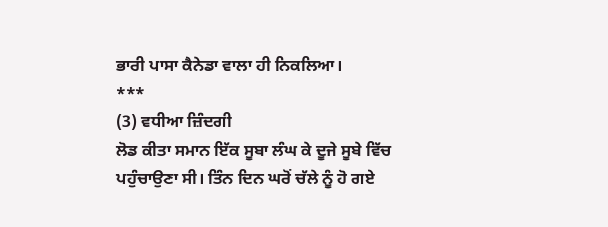ਭਾਰੀ ਪਾਸਾ ਕੈਨੇਡਾ ਵਾਲਾ ਹੀ ਨਿਕਲਿਆ।
***
(3) ਵਧੀਆ ਜ਼ਿੰਦਗੀ
ਲੋਡ ਕੀਤਾ ਸਮਾਨ ਇੱਕ ਸੂਬਾ ਲੰਘ ਕੇ ਦੂਜੇ ਸੂਬੇ ਵਿੱਚ ਪਹੁੰਚਾਉਣਾ ਸੀ। ਤਿੰਨ ਦਿਨ ਘਰੋਂ ਚੱਲੇ ਨੂੰ ਹੋ ਗਏ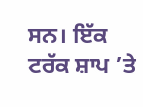ਸਨ। ਇੱਕ ਟਰੱਕ ਸ਼ਾਪ ’ਤੇ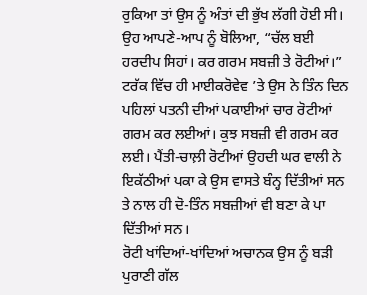ਰੁਕਿਆ ਤਾਂ ਉਸ ਨੂੰ ਅੰਤਾਂ ਦੀ ਭੁੱਖ ਲੱਗੀ ਹੋਈ ਸੀ। ਉਹ ਆਪਣੇ-ਆਪ ਨੂੰ ਬੋਲਿਆ, “ਚੱਲ ਬਈ ਹਰਦੀਪ ਸਿਹਾਂ। ਕਰ ਗਰਮ ਸਬਜ਼ੀ ਤੇ ਰੋਟੀਆਂ।” ਟਰੱਕ ਵਿੱਚ ਹੀ ਮਾਈਕਰੋਵੇਵ ’ਤੇ ਉਸ ਨੇ ਤਿੰਨ ਦਿਨ ਪਹਿਲਾਂ ਪਤਨੀ ਦੀਆਂ ਪਕਾਈਆਂ ਚਾਰ ਰੋਟੀਆਂ ਗਰਮ ਕਰ ਲਈਆਂ। ਕੁਝ ਸਬਜ਼ੀ ਵੀ ਗਰਮ ਕਰ ਲਈ। ਪੈਂਤੀ-ਚਾਲ਼ੀ ਰੋਟੀਆਂ ਉਹਦੀ ਘਰ ਵਾਲੀ ਨੇ ਇਕੱਠੀਆਂ ਪਕਾ ਕੇ ਉਸ ਵਾਸਤੇ ਬੰਨ੍ਹ ਦਿੱਤੀਆਂ ਸਨ ਤੇ ਨਾਲ ਹੀ ਦੋ-ਤਿੰਨ ਸਬਜ਼ੀਆਂ ਵੀ ਬਣਾ ਕੇ ਪਾ ਦਿੱਤੀਆਂ ਸਨ।
ਰੋਟੀ ਖਾਂਦਿਆਂ-ਖਾਂਦਿਆਂ ਅਚਾਨਕ ਉਸ ਨੂੰ ਬੜੀ ਪੁਰਾਣੀ ਗੱਲ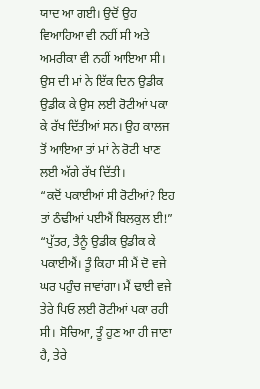ਯਾਦ ਆ ਗਈ। ਉਦੋਂ ਉਹ ਵਿਆਹਿਆ ਵੀ ਨਹੀਂ ਸੀ ਅਤੇ ਅਮਰੀਕਾ ਵੀ ਨਹੀਂ ਆਇਆ ਸੀ। ਉਸ ਦੀ ਮਾਂ ਨੇ ਇੱਕ ਦਿਨ ਉਡੀਕ ਉਡੀਕ ਕੇ ਉਸ ਲਈ ਰੋਟੀਆਂ ਪਕਾ ਕੇ ਰੱਖ ਦਿੱਤੀਆਂ ਸਨ। ਉਹ ਕਾਲਜ ਤੋਂ ਆਇਆ ਤਾਂ ਮਾਂ ਨੇ ਰੋਟੀ ਖਾਣ ਲਈ ਅੱਗੇ ਰੱਖ ਦਿੱਤੀ।
“ਕਦੋਂ ਪਕਾਈਆਂ ਸੀ ਰੋਟੀਆਂ? ਇਹ ਤਾਂ ਠੰਢੀਆਂ ਪਈਐਂ ਬਿਲਕੁਲ ਈ!”
“ਪੁੱਤਰ, ਤੈਨੂੰ ਉਡੀਕ ਉਡੀਕ ਕੇ ਪਕਾਈਐਂ। ਤੂੰ ਕਿਹਾ ਸੀ ਮੈਂ ਦੋ ਵਜੇ ਘਰ ਪਹੁੰਚ ਜਾਵਾਂਗਾ। ਮੈਂ ਢਾਈ ਵਜੇ ਤੇਰੇ ਪਿਓ ਲਈ ਰੋਟੀਆਂ ਪਕਾ ਰਹੀ ਸੀ। ਸੋਚਿਆ, ਤੂੰ ਹੁਣ ਆ ਹੀ ਜਾਣਾ ਹੈ, ਤੇਰੇ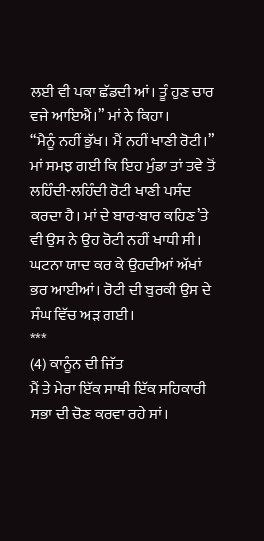ਲਈ ਵੀ ਪਕਾ ਛੱਡਦੀ ਆਂ। ਤੂੰ ਹੁਣ ਚਾਰ ਵਜੇ ਆਇਐਂ।” ਮਾਂ ਨੇ ਕਿਹਾ।
“ਮੈਨੂੰ ਨਹੀਂ ਭੁੱਖ। ਮੈਂ ਨਹੀਂ ਖਾਣੀ ਰੋਟੀ।”
ਮਾਂ ਸਮਝ ਗਈ ਕਿ ਇਹ ਮੁੰਡਾ ਤਾਂ ਤਵੇ ਤੋਂ ਲਹਿੰਦੀ-ਲਹਿੰਦੀ ਰੋਟੀ ਖਾਣੀ ਪਸੰਦ ਕਰਦਾ ਹੈ। ਮਾਂ ਦੇ ਬਾਰ-ਬਾਰ ਕਹਿਣ’ਤੇ ਵੀ ਉਸ ਨੇ ਉਹ ਰੋਟੀ ਨਹੀਂ ਖਾਧੀ ਸੀ।
ਘਟਨਾ ਯਾਦ ਕਰ ਕੇ ਉਹਦੀਆਂ ਅੱਖਾਂ ਭਰ ਆਈਆਂ। ਰੋਟੀ ਦੀ ਬੁਰਕੀ ਉਸ ਦੇ ਸੰਘ ਵਿੱਚ ਅੜ ਗਈ।
***
(4) ਕਾਨੂੰਨ ਦੀ ਜਿੱਤ
ਮੈਂ ਤੇ ਮੇਰਾ ਇੱਕ ਸਾਥੀ ਇੱਕ ਸਹਿਕਾਰੀ ਸਭਾ ਦੀ ਚੋਣ ਕਰਵਾ ਰਹੇ ਸਾਂ।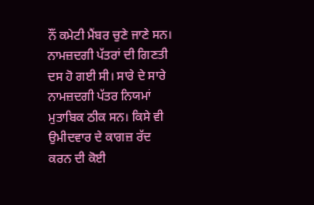ਨੌਂ ਕਮੇਟੀ ਮੈਂਬਰ ਚੁਣੇ ਜਾਣੇ ਸਨ। ਨਾਮਜ਼ਦਗੀ ਪੱਤਰਾਂ ਦੀ ਗਿਣਤੀ ਦਸ ਹੋ ਗਈ ਸੀ। ਸਾਰੇ ਦੇ ਸਾਰੇ ਨਾਮਜ਼ਦਗੀ ਪੱਤਰ ਨਿਯਮਾਂ ਮੁਤਾਬਿਕ ਠੀਕ ਸਨ। ਕਿਸੇ ਵੀ ਉਮੀਦਵਾਰ ਦੇ ਕਾਗਜ਼ ਰੱਦ ਕਰਨ ਦੀ ਕੋਈ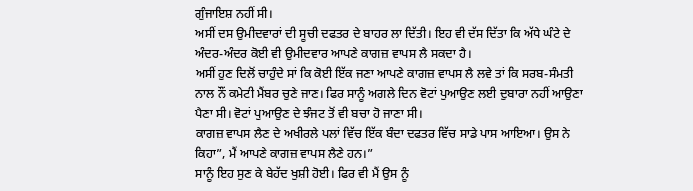ਗੁੰਜਾਇਸ਼ ਨਹੀਂ ਸੀ।
ਅਸੀਂ ਦਸ ਉਮੀਦਵਾਰਾਂ ਦੀ ਸੂਚੀ ਦਫਤਰ ਦੇ ਬਾਹਰ ਲਾ ਦਿੱਤੀ। ਇਹ ਵੀ ਦੱਸ ਦਿੱਤਾ ਕਿ ਅੱਧੇ ਘੰਟੇ ਦੇ ਅੰਦਰ-ਅੰਦਰ ਕੋਈ ਵੀ ਉਮੀਦਵਾਰ ਆਪਣੇ ਕਾਗਜ਼ ਵਾਪਸ ਲੈ ਸਕਦਾ ਹੈ।
ਅਸੀਂ ਹੁਣ ਦਿਲੋਂ ਚਾਹੁੰਦੇ ਸਾਂ ਕਿ ਕੋਈ ਇੱਕ ਜਣਾ ਆਪਣੇ ਕਾਗਜ਼ ਵਾਪਸ ਲੈ ਲਵੇ ਤਾਂ ਕਿ ਸਰਬ-ਸੰਮਤੀ ਨਾਲ ਨੌਂ ਕਮੇਟੀ ਮੈਂਬਰ ਚੁਣੇ ਜਾਣ। ਫਿਰ ਸਾਨੂੰ ਅਗਲੇ ਦਿਨ ਵੋਟਾਂ ਪੁਆਉਣ ਲਈ ਦੁਬਾਰਾ ਨਹੀਂ ਆਉਣਾ ਪੈਣਾ ਸੀ। ਵੋਟਾਂ ਪੁਆਉਣ ਦੇ ਝੰਜਟ ਤੋਂ ਵੀ ਬਚਾ ਹੋ ਜਾਣਾ ਸੀ।
ਕਾਗਜ਼ ਵਾਪਸ ਲੈਣ ਦੇ ਅਖੀਰਲੇ ਪਲਾਂ ਵਿੱਚ ਇੱਕ ਬੰਦਾ ਦਫਤਰ ਵਿੱਚ ਸਾਡੇ ਪਾਸ ਆਇਆ। ਉਸ ਨੇ ਕਿਹਾ”, ਮੈਂ ਆਪਣੇ ਕਾਗਜ਼ ਵਾਪਸ ਲੈਣੇ ਹਨ।”
ਸਾਨੂੰ ਇਹ ਸੁਣ ਕੇ ਬੇਹੱਦ ਖੁਸ਼ੀ ਹੋਈ। ਫਿਰ ਵੀ ਮੈਂ ਉਸ ਨੂੰ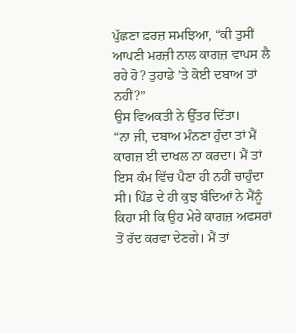ਪੁੱਛਣਾ ਫ਼ਰਜ਼ ਸਮਝਿਆ, “ਕੀ ਤੁਸੀਂ ਆਪਣੀ ਮਰਜ਼ੀ ਨਾਲ ਕਾਗਜ਼ ਵਾਪਸ ਲੈ ਰਹੇ ਹੋ? ਤੁਹਾਡੇ ’ਤੇ ਕੋਈ ਦਬਾਅ ਤਾਂ ਨਹੀਂ?”
ਉਸ ਵਿਅਕਤੀ ਨੇ ਉੱਤਰ ਦਿੱਤਾ।
“ਨਾ ਜੀ, ਦਬਾਅ ਮੰਨਣਾ ਹੁੰਦਾ ਤਾਂ ਮੈਂ ਕਾਗਜ਼ ਈ ਦਾਖਲ ਨਾ ਕਰਦਾ। ਮੈਂ ਤਾਂ ਇਸ ਕੰਮ ਵਿੱਚ ਪੈਣਾ ਹੀ ਨਹੀਂ ਚਾਹੁੰਦਾ ਸੀ। ਪਿੰਡ ਦੇ ਹੀ ਕੁਝ ਬੰਦਿਆਂ ਨੇ ਮੈਂਨੂੰ ਕਿਹਾ ਸੀ ਕਿ ਉਹ ਮੇਰੇ ਕਾਗਜ਼ ਅਫਸਰਾਂ ਤੋਂ ਰੱਦ ਕਰਵਾ ਦੇਣਗੇ। ਮੈਂ ਤਾਂ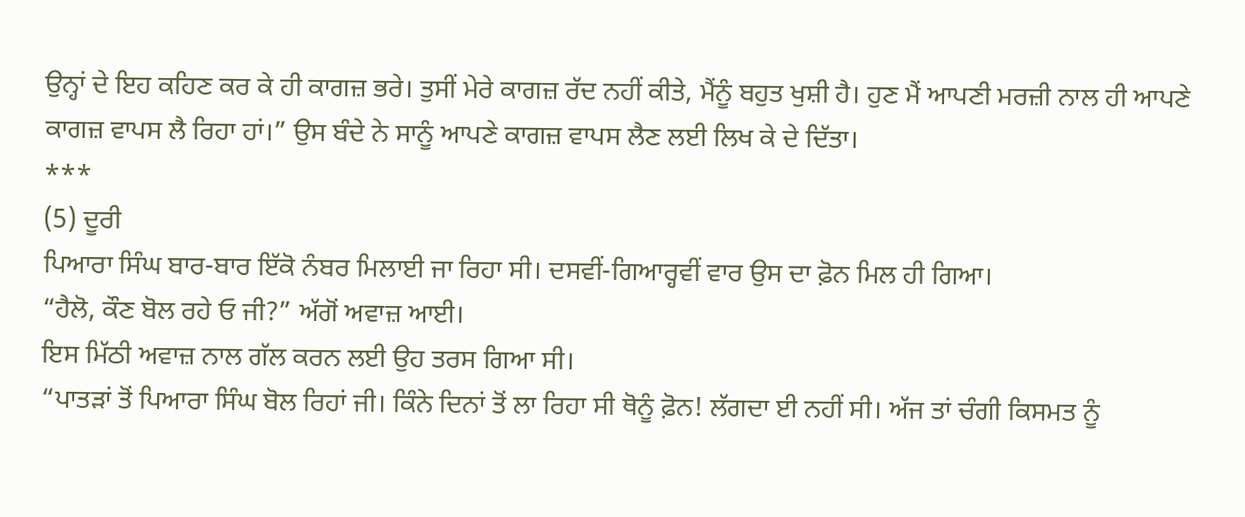ਉਨ੍ਹਾਂ ਦੇ ਇਹ ਕਹਿਣ ਕਰ ਕੇ ਹੀ ਕਾਗਜ਼ ਭਰੇ। ਤੁਸੀਂ ਮੇਰੇ ਕਾਗਜ਼ ਰੱਦ ਨਹੀਂ ਕੀਤੇ, ਮੈਂਨੂੰ ਬਹੁਤ ਖੁਸ਼ੀ ਹੈ। ਹੁਣ ਮੈਂ ਆਪਣੀ ਮਰਜ਼ੀ ਨਾਲ ਹੀ ਆਪਣੇ ਕਾਗਜ਼ ਵਾਪਸ ਲੈ ਰਿਹਾ ਹਾਂ।” ਉਸ ਬੰਦੇ ਨੇ ਸਾਨੂੰ ਆਪਣੇ ਕਾਗਜ਼ ਵਾਪਸ ਲੈਣ ਲਈ ਲਿਖ ਕੇ ਦੇ ਦਿੱਤਾ।
***
(5) ਦੂਰੀ
ਪਿਆਰਾ ਸਿੰਘ ਬਾਰ-ਬਾਰ ਇੱਕੋ ਨੰਬਰ ਮਿਲਾਈ ਜਾ ਰਿਹਾ ਸੀ। ਦਸਵੀਂ-ਗਿਆਰ੍ਹਵੀਂ ਵਾਰ ਉਸ ਦਾ ਫ਼ੋਨ ਮਿਲ ਹੀ ਗਿਆ।
“ਹੈਲੋ, ਕੌਣ ਬੋਲ ਰਹੇ ਓ ਜੀ?” ਅੱਗੋਂ ਅਵਾਜ਼ ਆਈ।
ਇਸ ਮਿੱਠੀ ਅਵਾਜ਼ ਨਾਲ ਗੱਲ ਕਰਨ ਲਈ ਉਹ ਤਰਸ ਗਿਆ ਸੀ।
“ਪਾਤੜਾਂ ਤੋਂ ਪਿਆਰਾ ਸਿੰਘ ਬੋਲ ਰਿਹਾਂ ਜੀ। ਕਿੰਨੇ ਦਿਨਾਂ ਤੋਂ ਲਾ ਰਿਹਾ ਸੀ ਥੋਨੂੰ ਫ਼ੋਨ! ਲੱਗਦਾ ਈ ਨਹੀਂ ਸੀ। ਅੱਜ ਤਾਂ ਚੰਗੀ ਕਿਸਮਤ ਨੂੰ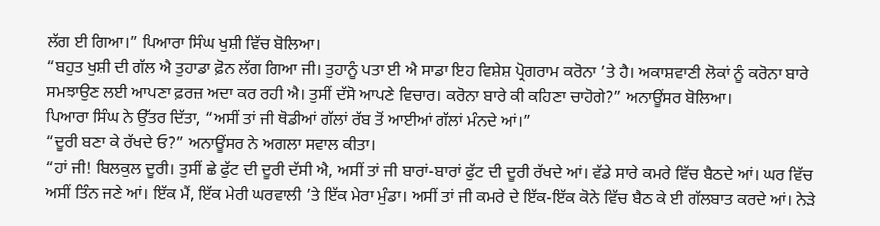ਲੱਗ ਈ ਗਿਆ।” ਪਿਆਰਾ ਸਿੰਘ ਖੁਸ਼ੀ ਵਿੱਚ ਬੋਲਿਆ।
“ਬਹੁਤ ਖੁਸ਼ੀ ਦੀ ਗੱਲ ਐ ਤੁਹਾਡਾ ਫ਼ੋਨ ਲੱਗ ਗਿਆ ਜੀ। ਤੁਹਾਨੂੰ ਪਤਾ ਈ ਐ ਸਾਡਾ ਇਹ ਵਿਸ਼ੇਸ਼ ਪ੍ਰੋਗਰਾਮ ਕਰੋਨਾ ’ਤੇ ਹੈ। ਅਕਾਸ਼ਵਾਣੀ ਲੋਕਾਂ ਨੂੰ ਕਰੋਨਾ ਬਾਰੇ ਸਮਝਾਉਣ ਲਈ ਆਪਣਾ ਫ਼ਰਜ਼ ਅਦਾ ਕਰ ਰਹੀ ਐ। ਤੁਸੀਂ ਦੱਸੋ ਆਪਣੇ ਵਿਚਾਰ। ਕਰੋਨਾ ਬਾਰੇ ਕੀ ਕਹਿਣਾ ਚਾਹੋਗੇ?” ਅਨਾਊਂਸਰ ਬੋਲਿਆ।
ਪਿਆਰਾ ਸਿੰਘ ਨੇ ਉੱਤਰ ਦਿੱਤਾ, “ਅਸੀਂ ਤਾਂ ਜੀ ਥੋਡੀਆਂ ਗੱਲਾਂ ਰੱਬ ਤੋਂ ਆਈਆਂ ਗੱਲਾਂ ਮੰਨਦੇ ਆਂ।”
“ਦੂਰੀ ਬਣਾ ਕੇ ਰੱਖਦੇ ਓ?” ਅਨਾਊਂਸਰ ਨੇ ਅਗਲਾ ਸਵਾਲ ਕੀਤਾ।
“ਹਾਂ ਜੀ! ਬਿਲਕੁਲ ਦੂਰੀ। ਤੁਸੀਂ ਛੇ ਫੁੱਟ ਦੀ ਦੂਰੀ ਦੱਸੀ ਐ, ਅਸੀਂ ਤਾਂ ਜੀ ਬਾਰਾਂ-ਬਾਰਾਂ ਫੁੱਟ ਦੀ ਦੂਰੀ ਰੱਖਦੇ ਆਂ। ਵੱਡੇ ਸਾਰੇ ਕਮਰੇ ਵਿੱਚ ਬੈਠਦੇ ਆਂ। ਘਰ ਵਿੱਚ ਅਸੀਂ ਤਿੰਨ ਜਣੇ ਆਂ। ਇੱਕ ਮੈਂ, ਇੱਕ ਮੇਰੀ ਘਰਵਾਲੀ ’ਤੇ ਇੱਕ ਮੇਰਾ ਮੁੰਡਾ। ਅਸੀਂ ਤਾਂ ਜੀ ਕਮਰੇ ਦੇ ਇੱਕ-ਇੱਕ ਕੋਨੇ ਵਿੱਚ ਬੈਠ ਕੇ ਈ ਗੱਲਬਾਤ ਕਰਦੇ ਆਂ। ਨੇੜੇ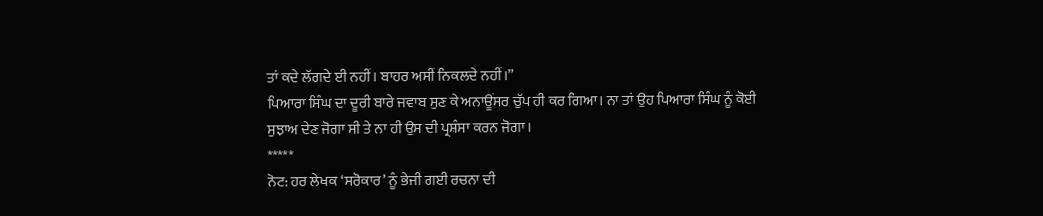ਤਾਂ ਕਦੇ ਲੱਗਦੇ ਈ ਨਹੀਂ। ਬਾਹਰ ਅਸੀਂ ਨਿਕਲਦੇ ਨਹੀਂ।”
ਪਿਆਰਾ ਸਿੰਘ ਦਾ ਦੂਰੀ ਬਾਰੇ ਜਵਾਬ ਸੁਣ ਕੇ ਅਨਾਊਂਸਰ ਚੁੱਪ ਹੀ ਕਰ ਗਿਆ। ਨਾ ਤਾਂ ਉਹ ਪਿਆਰਾ ਸਿੰਘ ਨੂੰ ਕੋਈ ਸੁਝਾਅ ਦੇਣ ਜੋਗਾ ਸੀ ਤੇ ਨਾ ਹੀ ਉਸ ਦੀ ਪ੍ਰਸ਼ੰਸਾ ਕਰਨ ਜੋਗਾ।
*****
ਨੋਟ: ਹਰ ਲੇਖਕ ‘ਸਰੋਕਾਰ’ ਨੂੰ ਭੇਜੀ ਗਈ ਰਚਨਾ ਦੀ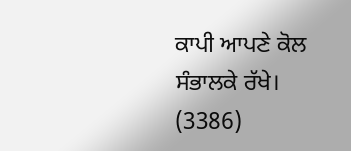ਕਾਪੀ ਆਪਣੇ ਕੋਲ ਸੰਭਾਲਕੇ ਰੱਖੇ।
(3386)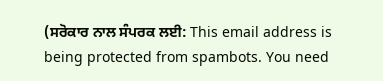(ਸਰੋਕਾਰ ਨਾਲ ਸੰਪਰਕ ਲਈ: This email address is being protected from spambots. You need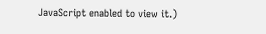JavaScript enabled to view it.)